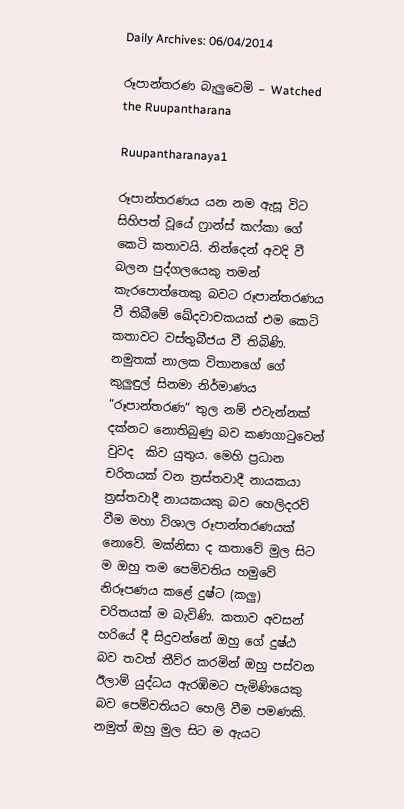Daily Archives: 06/04/2014

රූපාන්තරණ බැලුවෙමි – Watched the Ruupantharana

Ruupantharanaya1

රූපාන්තරණය යන නම ඇසූ විට සිහිපත් වූයේ ෆ්‍රාන්ස් කෆ්කා ගේ කෙටි කතාවයි. නින්දෙන් අවදි වී බලන පුද්ගලයෙකු තමන් කැරපොත්තෙකු බවට රූපාන්තරණය වී තිබීමේ ඛේදවාචකයක් එම කෙටි කතාවට වස්තුබීජය වී තිබිණි. නමුතක් නාලක විතානගේ ගේ කුලුඳුල් සිනමා නිර්මාණය “රූපාන්තරණ“ තුල නම් එවැන්නක් දක්නට නොතිබුණු බව කණගාටුවෙන් වුවද  කිව යුතුය. මෙහි ප්‍රධාන චරිතයක් වන ත්‍රස්තවාදී නායකයා ත්‍රස්තවාදී නායකයකු බව හෙලිදරව් වීම මහා විශාල රූපාන්තරණයක් නොවේ. මක්නිසා ද කතාවේ මුල සිට ම ඔහු තම පෙමිවතිය හමුවේ නිරූපණය කළේ දුෂ්ට (කලු) චරිතයක් ම බැවිණි. කතාව අවසන් හරියේ දී සිදුවන්නේ ඔහු ගේ දුෂ්ඨ බව තවත් තීව්ර කරමින් ඔහු පස්වන ඊලාම් යුද්ධය ඇරඹිමට පැමිණියෙකු බව පෙම්වතියට හෙලි වීම පමණකි. නමුත් ඔහු මුල සිට ම ඇයට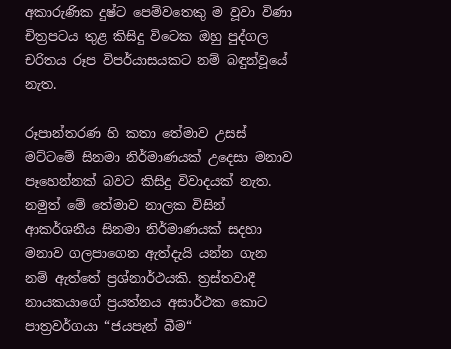අකාරුණික දුෂ්ට පෙම්වතෙකු ම වූවා විණා චිත්‍රපටය තුළ කිසිදු විටෙක ඔහු පුද්ගල චරිතය රූප විපර්යාසයකට නම් බඳුන්වූයේ  නැත.

රූපාන්තරණ හි කතා තේමාව උසස් මට්ටමේ සිනමා නිර්මාණයක් උදෙසා මනාව පෑහෙන්නක් බවට කිසිදු විවාදයක් නැත. නමුත් මේ තේමාව නාලක විසින් ආකර්ශනීය සිනමා නිර්මාණයක් සදහා මනාව ගලපාගෙන ඇත්දැයි යන්න ගැන නම් ඇත්තේ ප්‍රශ්නාර්ථයකි. ත්‍රස්තවාදී නායකයාගේ ප්‍රයත්නය අසාර්ථක කොට පාත්‍රවර්ගයා “ජයපැන් බීම“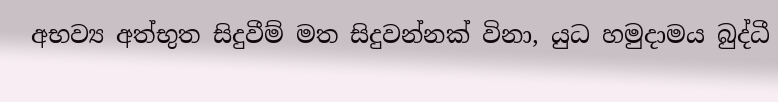අභව්‍ය අත්භුත සිදුවීම් මත සිදුවන්නක් විනා, යුධ හමුදාමය බුද්ධී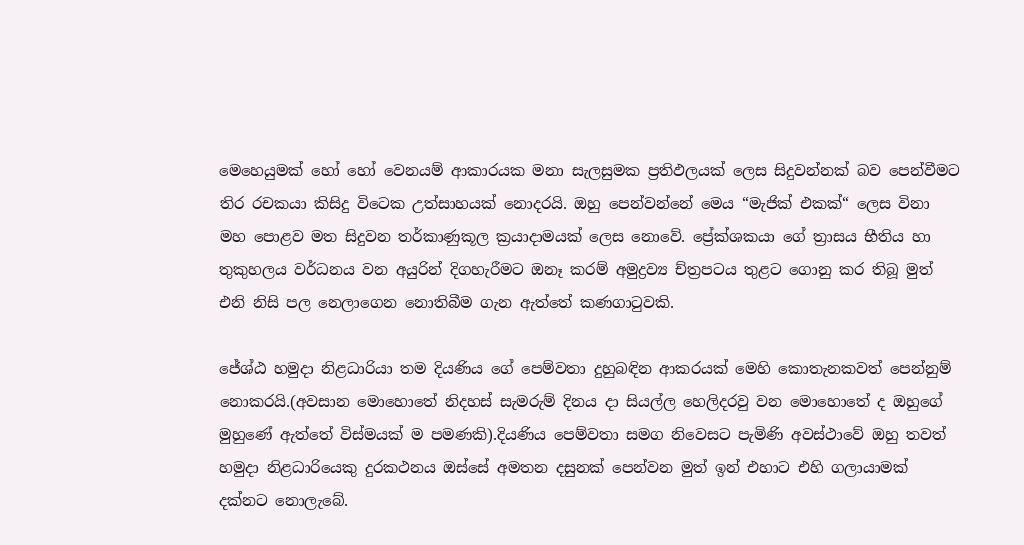මෙහෙයුමක් හෝ හෝ වෙනයම් ආකාරයක මනා සැලසුමක ප්‍රතිඵලයක් ලෙස සිදුවන්නක් බව පෙන්වීමට තිර රචකයා කිසිදු විටෙක උත්සාහයක් නොදරයි. ඔහු පෙන්වන්නේ මෙය “මැජික් එකක්“ ලෙස විනා මහ පොළව මත සිදුවන තර්කාණුකූල ක්‍රයාදාමයක් ලෙස නොවේ. ප්‍රේක්ශකයා ගේ ත්‍රාසය භීතිය හා තුකුහලය වර්ධනය වන අයුරින් දිගහැරීමට ඔනෑ කරම් අමුද්‍රව්‍ය ච්ත්‍රපටය තුළට ගොනු කර තිබූ මුත් එනි නිසි පල නෙලාගෙන නොතිබීම ගැන ඇත්තේ කණගාටුවකි.

ජේශ්ඨ හමුදා නිළධාරියා තම දියණිය ගේ පෙම්වතා දුහුබඳින ආකරයක් මෙහි කොතැනකවත් පෙන්නුම් නොකරයි.(අවසාන මොහොතේ නිදහස් සැමරුම් දිනය දා සියල්ල හෙලිදරවු වන මොහොතේ ද ඔහුගේ මුහුණේ ඇත්තේ විස්මයක් ම පමණකි).දියණිය පෙම්වතා සමග නිවෙසට පැමිණි අවස්ථාවේ ඔහු තවත් හමුදා නිළධාරියෙකු දුරකථනය ඔස්සේ අමතන දසුනක් පෙන්වන මුත් ඉන් එහාට එහි ගලායාමක් දක්නට නොලැබේ.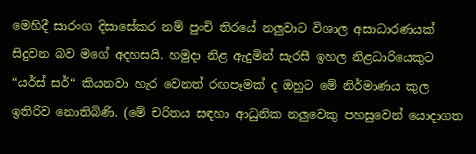මෙහිදී සාරංග දිසාසේකර නම් පුංචි තිරයේ නලුවාට විශාල අසාධාරණයක් සිදුවන බව මගේ අදහසයි. හමුදා නිළ ඇදුමින් සැරසී ඉහල නිළධාරියෙකුට “යර්ස් සර්“ කියනවා හැර වෙනත් රඟපෑමක් ද ඔහුට මේ නිර්මාණය කුල ඉතිරිව නොතිබිණි. (මේ චරිතය සඳහා ආධුනික නලුවෙකු පහසුවෙන් යොදාගත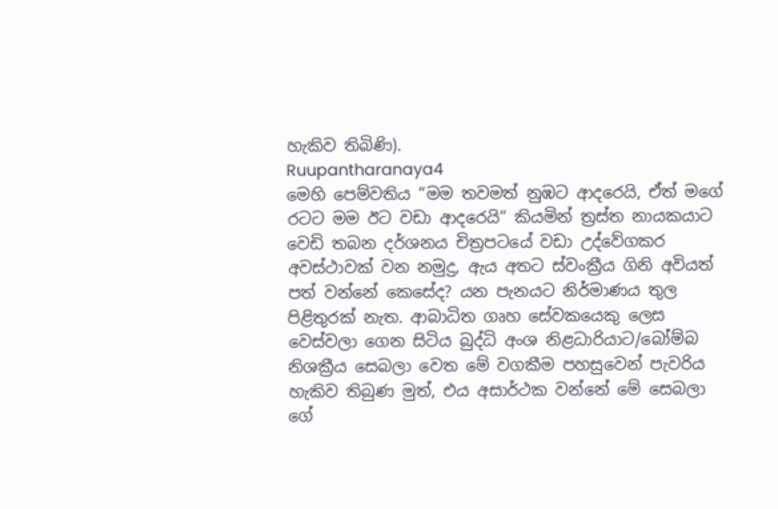හැකිව තිබිණි).
Ruupantharanaya4
මෙහි පෙම්වතිය “මම තවමත් නුඹට ආදරෙයි, ඒත් මගේ රටට මම ඊට වඩා ආදරෙයි“ කියමින් ත්‍රස්ත නායකයාට වෙඩි තබන දර්ශනය චිත්‍රපටයේ වඩා උද්වේගකර අවස්ථාවක් වන නමුදු, ඇය අතට ස්වංක්‍රීය ගිනි අවියත් පත් වන්නේ කෙසේද? යන පැනයට නිර්මාණය තුල පිළිතුරක් නැත. ආබාධිත ගෘහ සේවකයෙකු ලෙස වෙස්වලා ගෙන සිටිය බුද්ධි අංශ නිළධාරියාට/බෝම්බ නිශක්‍රීය සෙබලා වෙත මේ වගකීම පහසුවෙන් පැවරිය හැකිව තිබුණ මුත්, එය අසාර්ථක වන්නේ මේ සෙබලා ගේ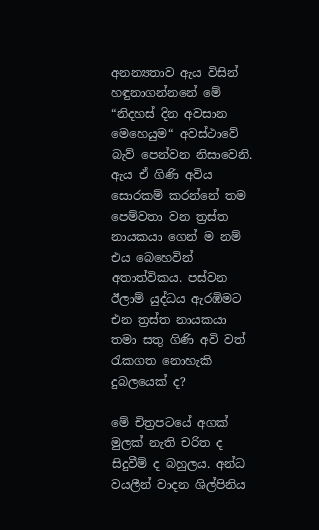අනන්‍යතාව ඇය විසින් හඳුනාගන්නනේ මේ “නිදහස් දින අවසාන මෙහෙයුම“ අවස්ථාවේ බැව් පෙන්වන නිසාවෙනි. ඇය ඒ ගිණි අවිය සොරකම් කරන්නේ තම පෙම්වතා වන ත්‍රස්ත නායකයා ගෙන් ම නම් එය බෙහෙවින් අතාත්විකය. පස්වන ඊලාම් යුද්ධය ඇරඹිමට එන ත්‍රස්ත නායකයා තමා සතු ගිණි අවි වත් රැකගත නොහැකි දුබලයෙක් ද?

මේ චිත්‍රපටයේ අගක් මුලක් නැති චරිත ද සිදුවීම් ද බහුලය. අන්ධ වයලීන් වාදන ශිල්පිනිය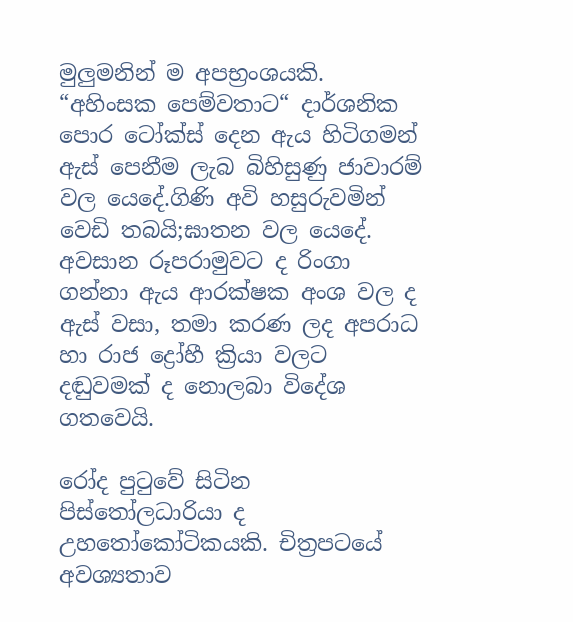මුලුමනින් ම අපභ්‍රංශයකි. “අහිංසක පෙම්වතාට“ දාර්ශනික පොර ටෝක්ස් දෙන ඇය හිටිගමන් ඇස් පෙනීම ලැබ බිහිසුණු ජාවාරම් වල යෙදේ.ගිණි අවි හසුරුවමින් වෙඩි තබයි;ඝාතන වල යෙදේ. අවසාන රූපරාමුවට ද රිංගා ගන්නා ඇය ආරක්ෂක අංශ වල ද ඇස් වසා, තමා කරණ ලද අපරාධ හා රාජ ද්‍රෝහී ක්‍රියා වලට දඬුවමක් ද නොලබා විදේශ ගතවෙයි.

රෝද පුටුවේ සිටින පිස්තෝලධාරියා ද උහතෝකෝටිකයකි. චිත්‍රපටයේ අවශ්‍යතාව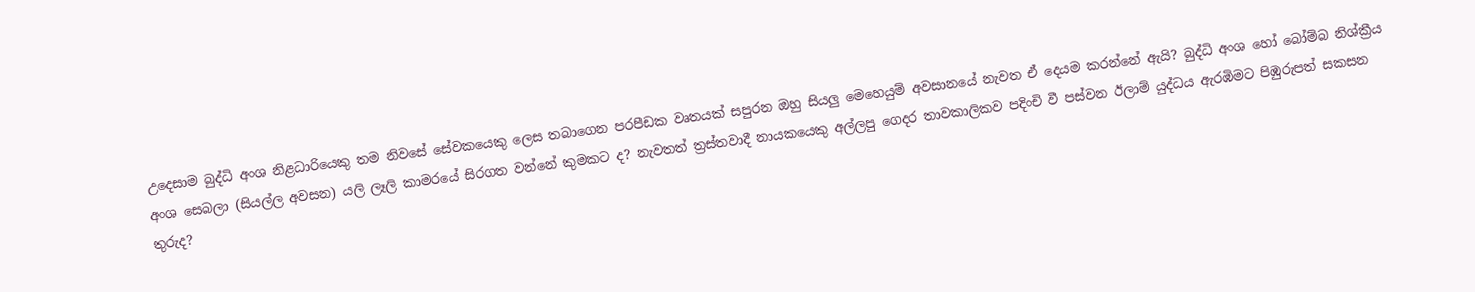උදෙසාම බුද්ධි අංශ නිළධාරියෙකු තම නිවසේ සේවකයෙකු ලෙස තබාගෙන පරපීඩක වෘතයක් සපුරන ඔහු සියලු මෙහෙයුම් අවසානයේ නැවත ඒ දෙයම කරන්නේ ඇයි? බුද්ධි අංශ හෝ බෝම්බ නිශ්ක්‍රීය අංශ සෙබලා (සියල්ල අවසන) යලි ලෑලි කාමරයේ සිරගත වන්නේ කුමකට ද? නැවතත් ත්‍රස්තවාදී නායකයෙකු අල්ලපු ගෙදර තාවකාලිකව පදිංචි වී පස්වන ඊලාම් යුද්ධය ඇරඹිමට පිඹුරුපත් සකසන තුරුද?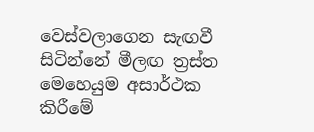වෙස්වලාගෙන සැඟවී සිටින්නේ මීලඟ ත්‍රස්ත මෙහෙයුම අසාර්ථක කිරීමේ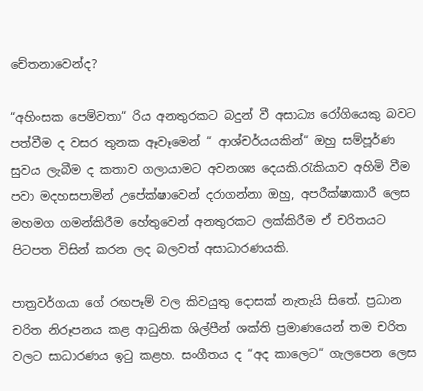චේතනාවෙන්ද?

“අහිංසක පෙම්වතා“ රිය අනතුරකට බදුන් වී අසාධ්‍ය රෝගියෙකු බවට පත්වීම ද වසර තුනක ඈවෑමෙන් “ ආශ්චර්යයකින්“ ඔහු සම්පූර්ණ සුවය ලැබීම ද කතාව ගලායාමට අවනශ්‍ය දෙයකි.රැකියාව අහිමි වීම පවා මදහසපාමින් උපේක්ෂාවෙන් දරාගන්නා ඔහු, අපරීක්ෂාකාරී ලෙස මහමග ගමන්කිරීම හේතුවෙන් අනතුරකට ලක්කිරීම ඒ චරිතයට පිටපත විසින් කරන ලද බලවත් අසාධාරණයකි.

පාත්‍රවර්ගයා ගේ රඟපෑම් වල කිවයුතු දොසක් නැතැයි සිතේ. ප්‍රධාන චරිත නිරූපනය කළ ආධුනික ශිල්පීන් ශක්ති ප්‍රමාණයෙන් තම චරිත වලට සාධාරණය ඉටු කළහ. සංගීතය ද “අද කාලෙට“ ගැලපෙන ලෙස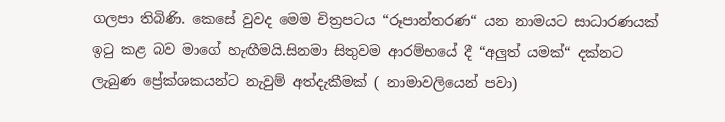ගලපා තිබිණි. කෙසේ වුවද මෙම චිත්‍රපටය “රූපාන්තරණ“ යන නාමයට සාධාරණයක් ඉටු කළ බව මාගේ හැඟීමයි.සිනමා සිතුවම ආරම්භයේ දී “අලුත් යමක්“ දක්නට ලැබුණ ප්‍රේක්ශකයන්ට නැවුම් අත්දැකීමක් ( නාමාවලියෙන් පවා)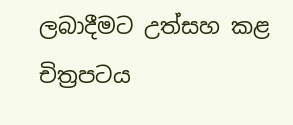ලබාදීමට උත්සහ කළ චිත්‍රපටය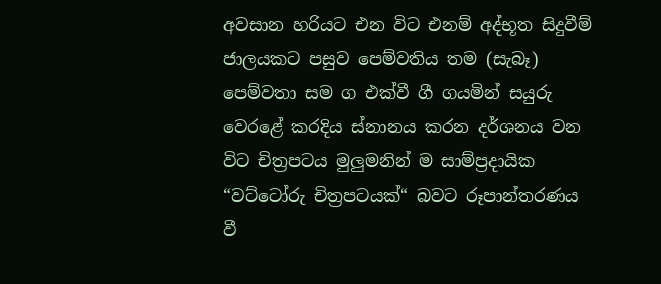අවසාන හරියට එන විට එනම් අද්භූත සිදුවීම් ජාලයකට පසුව පෙම්වතිය තම (සැබෑ) පෙම්වතා සම ග එක්වී ගී ගයමින් සයුරු වෙරළේ කරදිය ස්නානය කරන දර්ශනය වන විට චිත්‍රපටය මුලුමනින් ම සාම්ප්‍රදායික “වට්ටෝරු චිත්‍රපටයක්“ බවට රූපාන්තරණය වී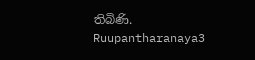තිබිණි.
Ruupantharanaya3